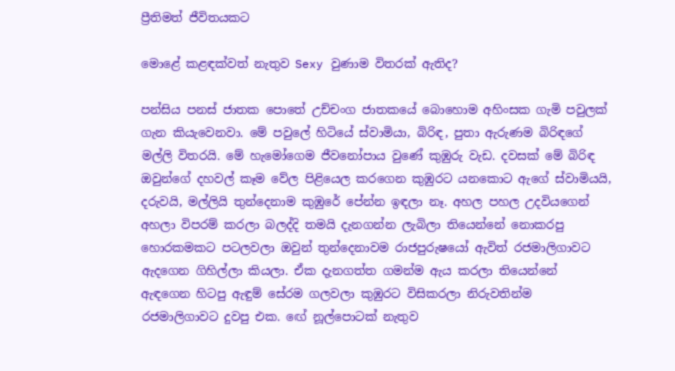ප්‍රීතිමත් ජීවිතයකට

මොළේ කළඳක්වත් නැතුව Sexy වුණාම විතරක් ඇතිද?

පන්සිය පනස් ජාතක පොතේ උච්චංග ජාතකයේ බොහොම අහිංසක ගැමි පවුලක් ගැන කියැවෙනවා. මේ පවුලේ හිටියේ ස්වාමියා, බිරිඳ, පුතා ඇරුණම බිරිඳගේ මල්ලි විතරයි. මේ හැමෝගෙම ජීවනෝපාය වුණේ කුඹුරු වැඩ. දවසක් මේ බිරිඳ ඔවුන්ගේ දහවල් කෑම වේල පිළියෙල කරගෙන කුඹුරට යනකොට ඇගේ ස්වාමියයි, දරුවයි, මල්ලියි තුන්දෙනාම කුඹුරේ පේන්න ඉඳලා නෑ. අහල පහල උදවියගෙන් අහලා විපරම් කරලා බලද්දි තමයි දැනගන්න ලැබිලා තියෙන්නේ නොකරපු හොරකමකට පටලවලා ඔවුන් තුන්දෙනාවම රාජපුරුෂයෝ ඇවිත් රජමාලිගාවට ඇදගෙන ගිහිල්ලා කියලා. ඒක දැනගත්ත ගමන්ම ඇය කරලා තියෙන්නේ ඇඳගෙන හිටපු ඇඳුම් සේරම ගලවලා කුඹුරට විසිකරලා නිරුවතින්ම රජමාලිගාවට දුවපු එක. ඟේ නූල්පොටක් නැතුව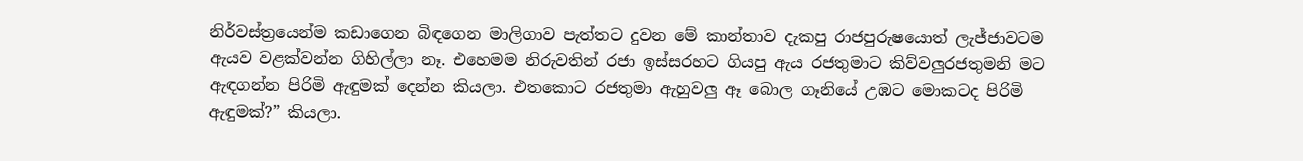නිර්වස්ත්‍රයෙන්ම කඩාගෙන බිඳගෙන මාලිගාව පැත්තට දුවන මේ කාන්තාව දැකපු රාජපුරුෂයොත් ලැජ්ජාවටම ඇයව වළක්වන්න ගිහිල්ලා නෑ. එහෙමම නිරුවතින් රජා ඉස්සරහට ගියපු ඇය රජතුමාට කිව්වලුරජතුමනි මට ඇඳගන්න පිරිමි ඇඳුමක් දෙන්න කියලා. එතකොට රජතුමා ඇහුවලු ඈ බොල ගෑනියේ උඹට මොකටද පිරිමි ඇඳුමක්?” කියලා.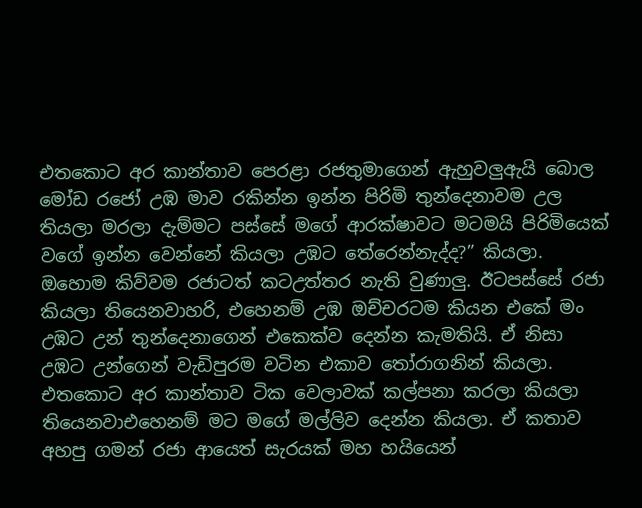එතකොට අර කාන්තාව පෙරළා රජතුමාගෙන් ඇහුවලුඇයි බොල මෝඩ රජෝ උඹ මාව රකින්න ඉන්න පිරිමි තුන්දෙනාවම උල තියලා මරලා දැම්මට පස්සේ මගේ ආරක්ෂාවට මටමයි පිරිමියෙක් වගේ ඉන්න වෙන්නේ කියලා උඹට තේරෙන්නැද්ද?” කියලා. ඔහොම කිව්වම රජාටත් කටඋත්තර නැති වුණාලු. ඊටපස්සේ රජා කියලා තියෙනවාහරි, එහෙනම් උඹ ඔච්චරටම කියන එකේ මං උඹට උන් තුන්දෙනාගෙන් එකෙක්ව දෙන්න කැමතියි. ඒ නිසා උඹට උන්ගෙන් වැඩිපුරම වටින එකාව තෝරාගනින් කියලා. එතකොට අර කාන්තාව ටික වෙලාවක් කල්පනා කරලා කියලා තියෙනවාඑහෙනම් මට මගේ මල්ලිව දෙන්න කියලා. ඒ කතාව අහපු ගමන් රජා ආයෙත් සැරයක් මහ හයියෙන්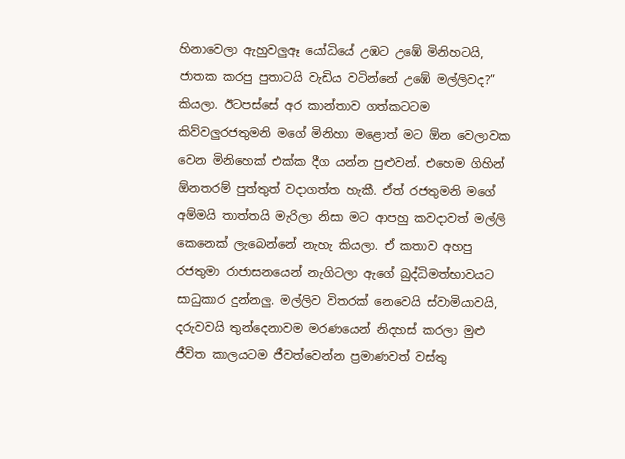හිනාවෙලා ඇහුවලුඈ යෝධියේ උඹට උඹේ මිනිහටයි, ජාතක කරපු පුතාටයි වැඩිය වටින්නේ උඹේ මල්ලිවද?” කියලා. ඊටපස්සේ අර කාන්තාව ගත්කටටම කිව්වලුරජතුමනි මගේ මිනිහා මළොත් මට ඕන වෙලාවක වෙන මිනිහෙක් එක්ක දීග යන්න පුළුවන්. එහෙම ගිහින් ඕනතරම් පුත්තුත් වදාගත්ත හැකී. ඒත් රජතුමනි මගේ අම්මයි තාත්තයි මැරිලා නිසා මට ආපහු කවදාවත් මල්ලි කෙනෙක් ලැබෙන්නේ නැහැ කියලා. ඒ කතාව අහපු රජතුමා රාජාසනයෙන් නැගිටලා ඇගේ බුද්ධිමත්භාවයට සාධුකාර දුන්නලු. මල්ලිව විතරක් නෙවෙයි ස්වාමියාවයි, දරුවවයි තුන්දෙනාවම මරණයෙන් නිදහස් කරලා මුළු ජීවිත කාලයටම ජීවත්වෙන්න ප්‍රමාණවත් වස්තු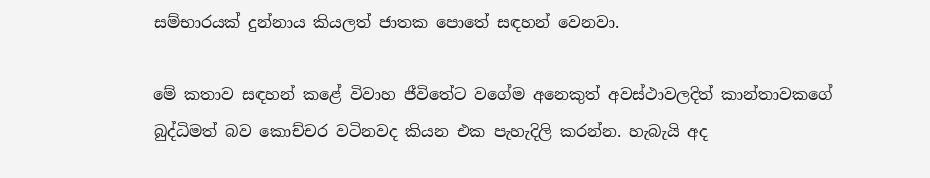සම්භාරයක් දුන්නාය කියලත් ජාතක පොතේ සඳහන් වෙනවා.

මේ කතාව සඳහන් කළේ විවාහ ජීවිතේට වගේම අනෙකුත් අවස්ථාවලදිත් කාන්තාවකගේ බුද්ධිමත් බව කොච්චර වටිනවද කියන එක පැහැදිලි කරන්න. හැබැයි අද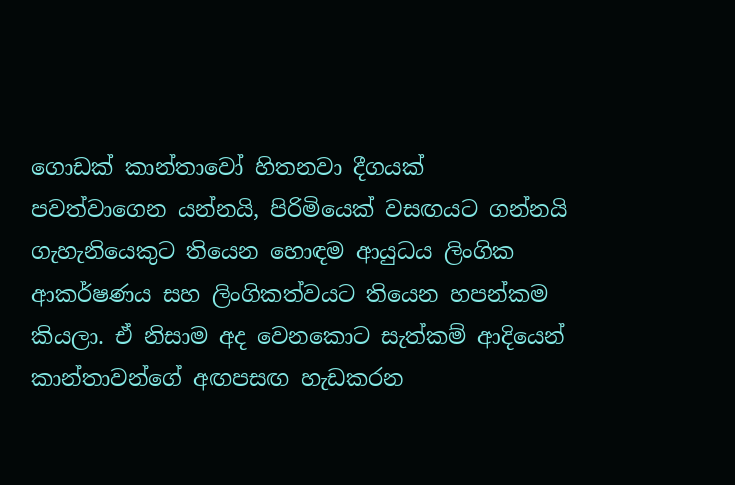ගොඩක් කාන්තාවෝ හිතනවා දීගයක් පවත්වාගෙන යන්නයි, පිරිමියෙක් වසඟයට ගන්නයි ගැහැනියෙකුට තියෙන හොඳම ආයුධය ලිංගික ආකර්ෂණය සහ ලිංගිකත්වයට තියෙන හපන්කම කියලා. ඒ නිසාම අද වෙනකොට සැත්කම් ආදියෙන් කාන්තාවන්ගේ අඟපසඟ හැඩකරන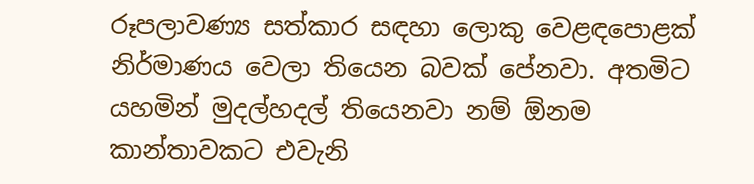රූපලාවණ්‍ය සත්කාර සඳහා ලොකු වෙළඳපොළක් නිර්මාණය වෙලා තියෙන බවක් පේනවා. අතමිට යහමින් මුදල්හදල් තියෙනවා නම් ඕනම කාන්තාවකට එවැනි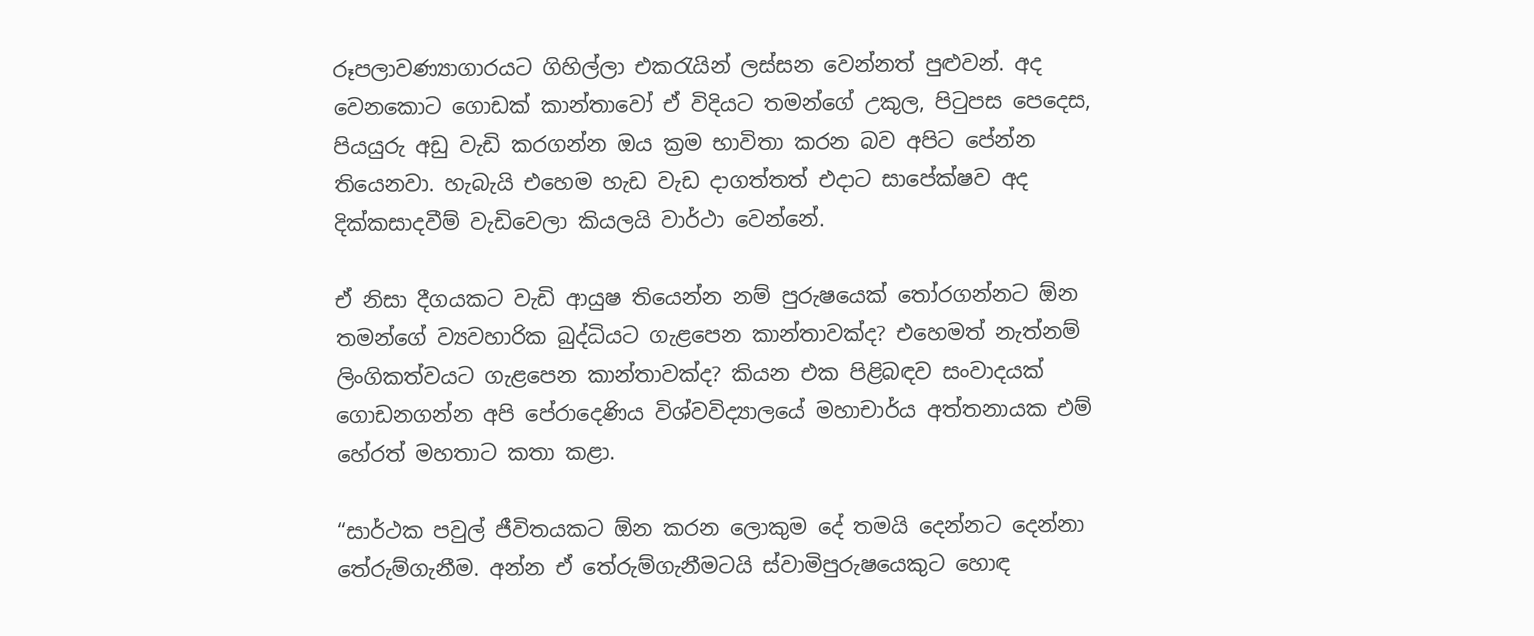රූපලාවණ්‍යාගාරයට ගිහිල්ලා එකරැයින් ලස්සන වෙන්නත් පුළුවන්. අද වෙනකොට ගොඩක් කාන්තාවෝ ඒ විදියට තමන්ගේ උකුල, පිටුපස පෙදෙස, පියයුරු අඩු වැඩි කරගන්න ඔය ක්‍රම භාවිතා කරන බව අපිට පේන්න තියෙනවා. හැබැයි එහෙම හැඩ වැඩ දාගත්තත් එදාට සාපේක්ෂව අද දික්කසාදවීම් වැඩිවෙලා කියලයි වාර්ථා වෙන්නේ.

ඒ නිසා දීගයකට වැඩි ආයුෂ තියෙන්න නම් පුරුෂයෙක් තෝරගන්නට ඕන තමන්ගේ ව්‍යවහාරික බුද්ධියට ගැළපෙන කාන්තාවක්ද? එහෙමත් නැත්නම් ලිංගිකත්වයට ගැළපෙන කාන්තාවක්ද? කියන එක පිළිබඳව සංවාදයක් ගොඩනගන්න අපි පේරාදෙණිය විශ්වවිද්‍යාලයේ මහාචාර්ය අත්තනායක එම් හේරත් මහතාට කතා කළා.

“සාර්ථක පවුල් ජීවිතයකට ඕන කරන ලොකුම දේ තමයි දෙන්නට දෙන්නා තේරුම්ගැනීම. අන්න ඒ තේරුම්ගැනීමටයි ස්වාමිපුරුෂයෙකුට හොඳ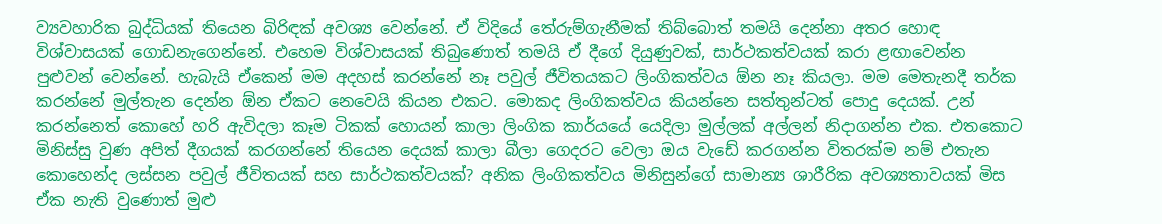ව්‍යවහාරික බුද්ධියක් තියෙන බිරිඳක් අවශ්‍ය වෙන්නේ. ඒ විදියේ තේරුම්ගැනීමක් තිබ්බොත් තමයි දෙන්නා අතර හොඳ විශ්වාසයක් ගොඩනැගෙන්නේ. එහෙම විශ්වාසයක් තිබුණොත් තමයි ඒ දීගේ දියුණුවක්, සාර්ථකත්වයක් කරා ළඟාවෙන්න පුළුවන් වෙන්නේ. හැබැයි ඒකෙන් මම අදහස් කරන්නේ නෑ පවුල් ජීවිතයකට ලිංගිකත්වය ඕන නෑ කියලා. මම මෙතැනදී තර්ක කරන්නේ මුල්තැන දෙන්න ඕන ඒකට නෙවෙයි කියන එකට. මොකද ලිංගිකත්වය කියන්නෙ සත්තුන්ටත් පොදු දෙයක්. උන් කරන්නෙත් කොහේ හරි ඇවිදලා කෑම ටිකක් හොයන් කාලා ලිංගික කාර්යයේ යෙදිලා මුල්ලක් අල්ලන් නිදාගන්න එක. එතකොට මිනිස්සු වුණ අපිත් දීගයක් කරගන්නේ තියෙන දෙයක් කාලා බීලා ගෙදරට වෙලා ඔය වැඩේ කරගන්න විතරක්ම නම් එතැන කොහෙන්ද ලස්සන පවුල් ජීවිතයක් සහ සාර්ථකත්වයක්? අනික ලිංගිකත්වය මිනිසුන්ගේ සාමාන්‍ය ශාරීරික අවශ්‍යතාවයක් මිස ඒක නැති වුණොත් මුළු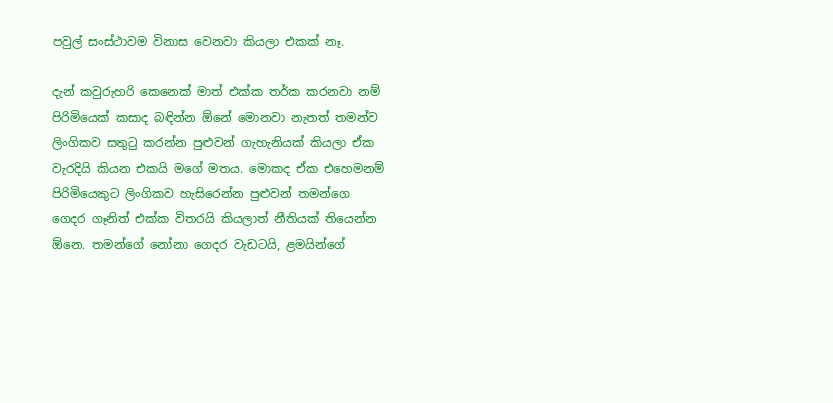පවුල් සංස්ථාවම විනාස වෙනවා කියලා එකක් නෑ.

දැන් කවුරුහරි කෙනෙක් මාත් එක්ක තර්ක කරනවා නම් පිරිමියෙක් කසාද බඳින්න ඕනේ මොනවා නැතත් තමන්ව ලිංගිකව සතුටු කරන්න පුළුවන් ගැහැනියක් කියලා ඒක වැරදියි කියන එකයි මගේ මතය. මොකද ඒක එහෙමනම් පිරිමියෙකුට ලිංගිකව හැසිරෙන්න පුළුවන් තමන්ගෙ ගෙදර ගෑනිත් එක්ක විතරයි කියලාත් නීතියක් තියෙන්න ඕනෙ. තමන්ගේ නෝනා ගෙදර වැඩටයි, ළමයින්ගේ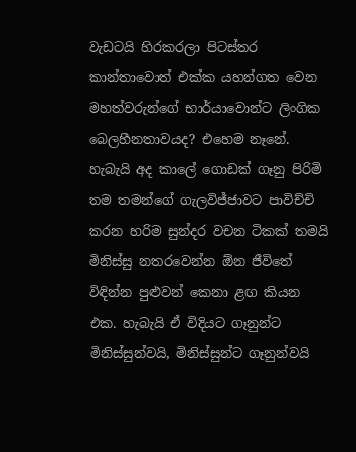වැඩටයි හිරකරලා පිටස්තර කාන්තාවොත් එක්ක යහන්ගත වෙන මහත්වරුන්ගේ භාර්යාවොන්ට ලිංගික බෙලහීනතාවයද? එහෙම නෑනේ. හැබැයි අද කාලේ ගොඩක් ගෑනු පිරිමි තම තමන්ගේ ගැලවිජ්ජාවට පාවිච්චි කරන හරිම සුන්දර වචන ටිකක් තමයි මිනිස්සු නතරවෙන්න ඕන ජීවිතේ විඳින්න පුළුවන් කෙනා ළඟ කියන එක. හැබැයි ඒ විදියට ගෑනුන්ට මිනිස්සුන්වයි, මිනිස්සුන්ට ගෑනුන්වයි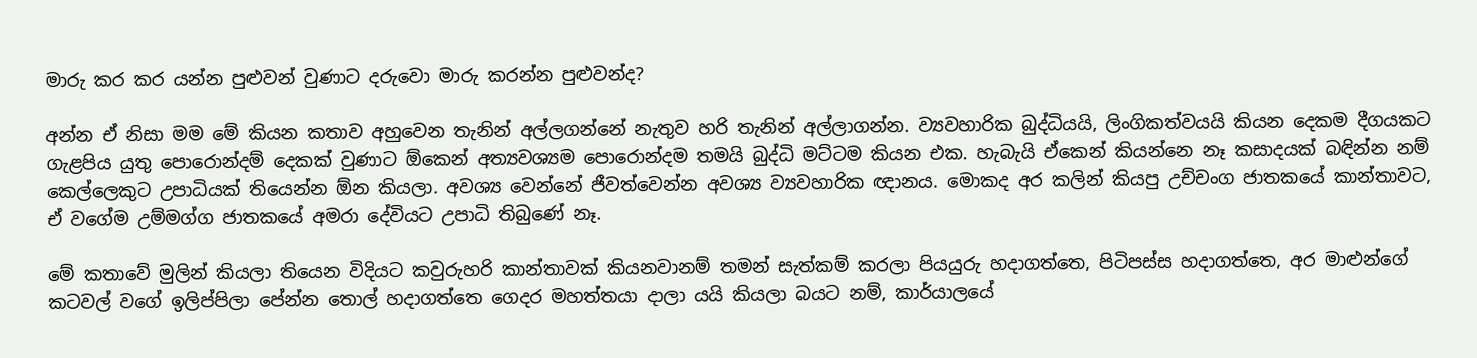මාරු කර කර යන්න පුළුවන් වුණාට දරුවො මාරු කරන්න පුළුවන්ද?

අන්න ඒ නිසා මම මේ කියන කතාව අහුවෙන තැනින් අල්ලගන්නේ නැතුව හරි තැනින් අල්ලාගන්න. ව්‍යවහාරික බුද්ධියයි, ලිංගිකත්වයයි කියන දෙකම දීගයකට ගැළපිය යුතු පොරොන්දම් දෙකක් වුණාට ඕකෙන් අත්‍යවශ්‍යම පොරොන්දම තමයි බුද්ධි මට්ටම කියන එක. හැබැයි ඒකෙන් කියන්නෙ නෑ කසාදයක් බඳින්න නම් කෙල්ලෙකුට උපාධියක් තියෙන්න ඕන කියලා. අවශ්‍ය වෙන්නේ ජීවත්වෙන්න අවශ්‍ය ව්‍යවහාරික ඥානය. මොකද අර කලින් කියපු උච්චංග ජාතකයේ කාන්තාවට, ඒ වගේම උම්මග්ග ජාතකයේ අමරා දේවියට උපාධි තිබුණේ නෑ.

මේ කතාවේ මුලින් කියලා තියෙන විදියට කවුරුහරි කාන්තාවක් කියනවානම් තමන් සැත්කම් කරලා පියයුරු හදාගත්තෙ, පිටිපස්ස හදාගත්තෙ, අර මාළුන්ගේ කටවල් වගේ ඉලිප්පිලා පේන්න තොල් හදාගත්තෙ ගෙදර මහත්තයා දාලා යයි කියලා බයට නම්, කාර්යාලයේ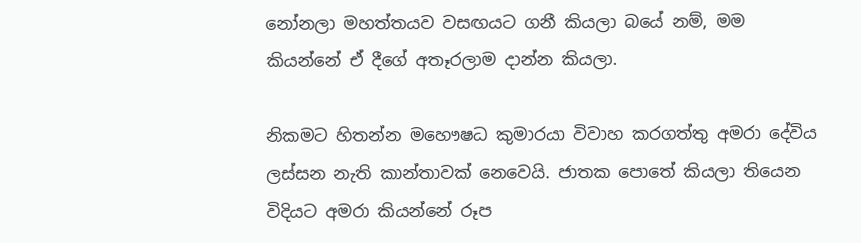නෝනලා මහත්තයව වසඟයට ගනී කියලා බයේ නම්, මම කියන්නේ ඒ දීගේ අතෑරලාම දාන්න කියලා.

නිකමට හිතන්න මහෞෂධ කුමාරයා විවාහ කරගත්තු අමරා දේවිය ලස්සන නැති කාන්තාවක් නෙවෙයි. ජාතක පොතේ කියලා තියෙන විදියට අමරා කියන්නේ රූප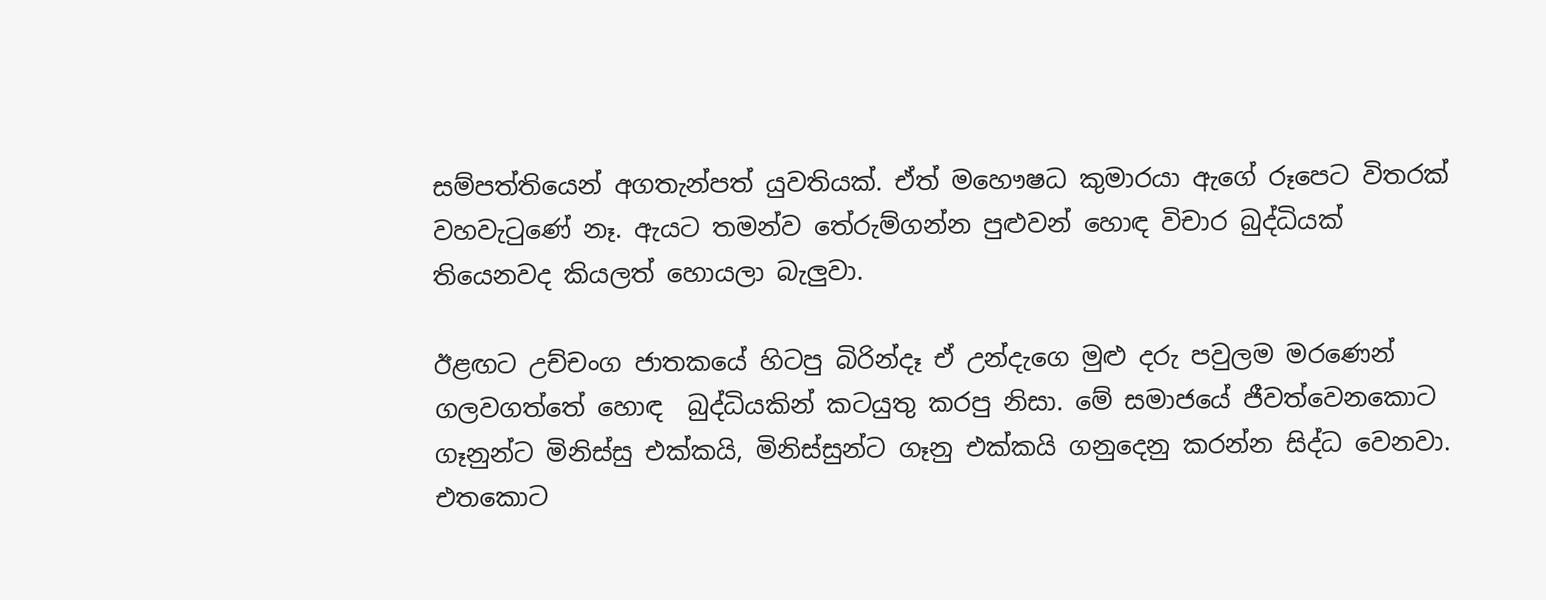සම්පත්තියෙන් අගතැන්පත් යුවතියක්. ඒත් මහෞෂධ කුමාරයා ඇගේ රූපෙට විතරක් වහවැටුණේ නෑ. ඇයට තමන්ව තේරුම්ගන්න පුළුවන් හොඳ විචාර බුද්ධියක් තියෙනවද කියලත් හොයලා බැලුවා.

ඊළඟට උච්චංග ජාතකයේ හිටපු බිරින්දෑ ඒ උන්දැගෙ මුළු දරු පවුලම මරණෙන් ගලවගත්තේ හොඳ  බුද්ධියකින් කටයුතු කරපු නිසා. මේ සමාජයේ ජීවත්වෙනකොට ගෑනුන්ට මිනිස්සු එක්කයි, මිනිස්සුන්ට ගෑනු එක්කයි ගනුදෙනු කරන්න සිද්ධ වෙනවා. එතකොට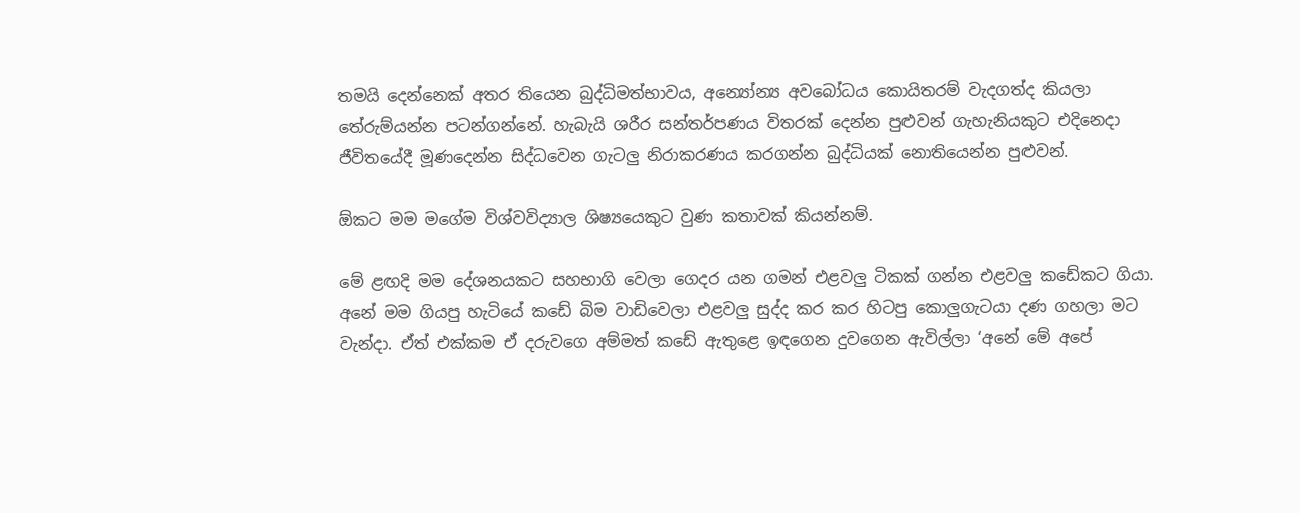තමයි දෙන්නෙක් අතර තියෙන බුද්ධිමත්භාවය, අන්‍යෝන්‍ය අවබෝධය කොයිතරම් වැදගත්ද කියලා තේරුම්යන්න පටන්ගන්නේ. හැබැයි ශරීර සන්තර්පණය විතරක් දෙන්න පුළුවන් ගැහැනියකුට එදිනෙදා ජීවිතයේදී මූණදෙන්න සිද්ධවෙන ගැටලු නිරාකරණය කරගන්න බුද්ධියක් නොතියෙන්න පුළුවන්.

ඕකට මම මගේම විශ්වවිද්‍යාල ශිෂ්‍යයෙකුට වුණ කතාවක් කියන්නම්.

මේ ළඟදි මම දේශනයකට සහභාගි වෙලා ගෙදර යන ගමන් එළවලු ටිකක් ගන්න එළවලු කඩේකට ගියා. අනේ මම ගියපු හැටියේ කඩේ බිම වාඩිවෙලා එළවලු සුද්ද කර කර හිටපු කොලුගැටයා දණ ගහලා මට වැන්දා. ඒත් එක්කම ඒ දරුවගෙ අම්මත් කඩේ ඇතුළෙ ඉඳගෙන දුවගෙන ඇවිල්ලා ‘අනේ මේ අපේ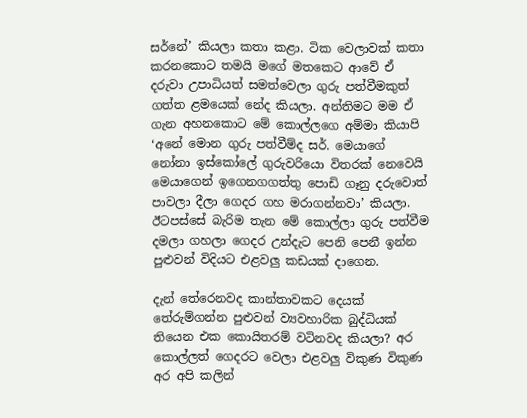සර්නේ’ කියලා කතා කළා. ටික වෙලාවක් කතා කරනකොට තමයි මගේ මතකෙට ආවේ ඒ දරුවා උපාධියත් සමත්වෙලා ගුරු පත්වීමකුත් ගත්ත ළමයෙක් නේද කියලා. අන්තිමට මම ඒ ගැන අහනකොට මේ කොල්ලගෙ අම්මා කියාපි ‘අනේ මොන ගුරු පත්වීම්ද සර්. මෙයාගේ නෝනා ඉස්කෝලේ ගුරුවරියො විතරක් නෙවෙයි මෙයාගෙන් ඉගෙනගගත්තු පොඩි ගෑනු දරුවොත් පාවලා දීලා ගෙදර ගහ මරාගන්නවා’ කියලා. ඊටපස්සේ බැරිම තැන මේ කොල්ලා ගුරු පත්වීම දමලා ගහලා ගෙදර උන්දැට පෙනි පෙනී ඉන්න පුළුවන් විදියට එළවලු කඩයක් දාගෙන.

දැන් තේරෙනවද කාන්තාවකට දෙයක් තේරුම්ගන්න පුළුවන් ව්‍යවහාරික බුද්ධියක් තියෙන එක කොයිතරම් වටිනවද කියලා? අර කොල්ලත් ගෙදරට වෙලා එළවලු විකුණ විකුණ අර අපි කලින්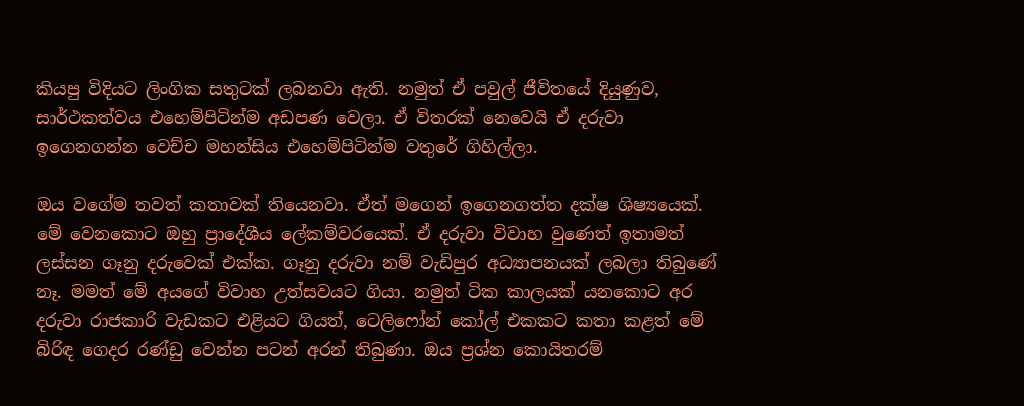කියපු විදියට ලිංගික සතුටක් ලබනවා ඇති. නමුත් ඒ පවුල් ජීවිතයේ දියුණුව, සාර්ථකත්වය එහෙම්පිටින්ම අඩපණ වෙලා. ඒ විතරක් නෙවෙයි ඒ දරුවා ඉගෙනගන්න වෙච්ච මහන්සිය එහෙම්පිටින්ම වතුරේ ගිහිල්ලා.

ඔය වගේම තවත් කතාවක් තියෙනවා. ඒත් මගෙන් ඉගෙනගත්ත දක්ෂ ශිෂ්‍යයෙක්. මේ වෙනකොට ඔහු ප්‍රාදේශීය ලේකම්වරයෙක්. ඒ දරුවා විවාහ වුණෙත් ඉතාමත් ලස්සන ගෑනු දරුවෙක් එක්ක. ගෑනු දරුවා නම් වැඩිපුර අධ්‍යාපනයක් ලබලා තිබුණේ නෑ. මමත් මේ අයගේ විවාහ උත්සවයට ගියා. නමුත් ටික කාලයක් යනකොට අර දරුවා රාජකාරි වැඩකට එළියට ගියත්, ටෙලිෆෝන් කෝල් එකකට කතා කළත් මේ බිරිඳ ගෙදර රණ්ඩු වෙන්න පටන් අරන් තිබුණා. ඔය ප්‍රශ්න කොයිතරම්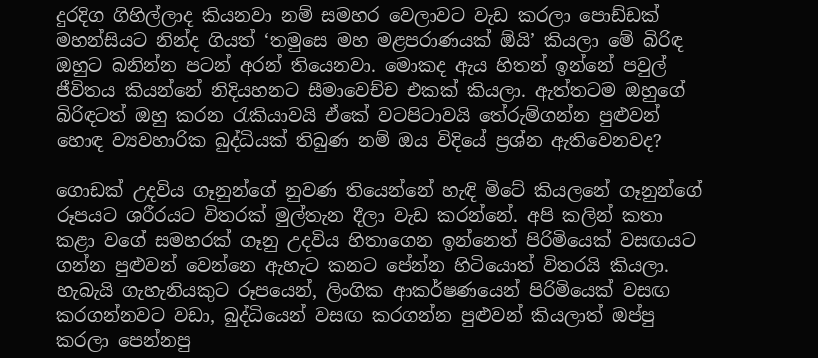දුරදිග ගිහිල්ලාද කියනවා නම් සමහර වෙලාවට වැඩ කරලා පොඩ්ඩක් මහන්සියට නින්ද ගියත් ‘තමුසෙ මහ මළපරාණයක් ඕයි’ කියලා මේ බිරිඳ ඔහුට බනින්න පටන් අරන් තියෙනවා. මොකද ඇය හිතන් ඉන්නේ පවුල් ජීවිතය කියන්නේ නිදියහනට සීමාවෙච්ච එකක් කියලා. ඇත්තටම ඔහුගේ බිරිඳටත් ඔහු කරන රැකියාවයි ඒකේ වටපිටාවයි තේරුම්ගන්න පුළුවන් හොඳ ව්‍යවහාරික බුද්ධියක් තිබුණ නම් ඔය විදියේ ප්‍රශ්න ඇතිවෙනවද?

ගොඩක් උදවිය ගෑනුන්ගේ නුවණ තියෙන්නේ හැඳි මිටේ කියලනේ ගෑනුන්ගේ රූපයට ශරීරයට විතරක් මුල්තැන දීලා වැඩ කරන්නේ. අපි කලින් කතා කළා වගේ සමහරක් ගෑනු උදවිය හිතාගෙන ඉන්නෙත් පිරිමියෙක් වසඟයට ගන්න පුළුවන් වෙන්නෙ ඇහැට කනට පේන්න හිටියොත් විතරයි කියලා. හැබැයි ගැහැනියකුට රූපයෙන්, ලිංගික ආකර්ෂණයෙන් පිරිමියෙක් වසඟ කරගන්නවට වඩා, බුද්ධියෙන් වසඟ කරගන්න පුළුවන් කියලාත් ඔප්පු කරලා පෙන්නපු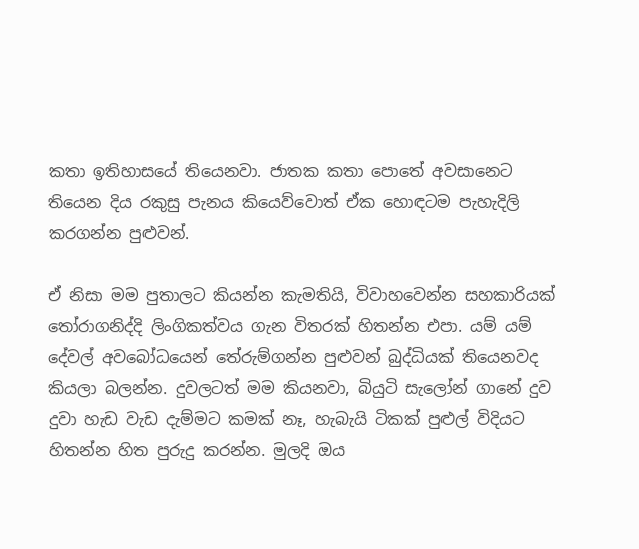කතා ඉතිහාසයේ තියෙනවා. ජාතක කතා පොතේ අවසානෙට තියෙන දිය රකුසු පැනය කියෙව්වොත් ඒක හොඳටම පැහැදිලි කරගන්න පුළුවන්.

ඒ නිසා මම පුතාලට කියන්න කැමතියි, විවාහවෙන්න සහකාරියක් තෝරාගනිද්දි ලිංගිකත්වය ගැන විතරක් හිතන්න එපා. යම් යම් දේවල් අවබෝධයෙන් තේරුම්ගන්න පුළුවන් බුද්ධියක් තියෙනවද කියලා බලන්න. දුවලටත් මම කියනවා, බියුටි සැලෝන් ගානේ දුව දුවා හැඩ වැඩ දැම්මට කමක් නෑ, හැබැයි ටිකක් පුළුල් විදියට හිතන්න හිත පුරුදු කරන්න. මුලදි ඔය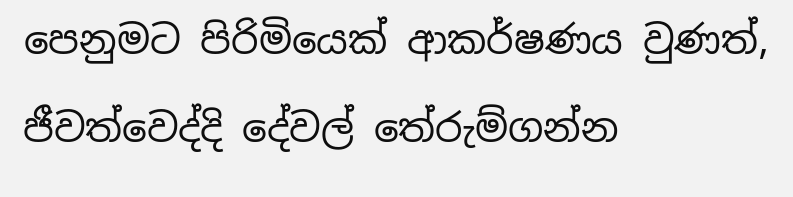පෙනුමට පිරිමියෙක් ආකර්ෂණය වුණත්, ජීවත්වෙද්දි දේවල් තේරුම්ගන්න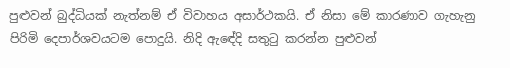පුළුවන් බුද්ධියක් නැත්නම් ඒ විවාහය අසාර්ථකයි. ඒ නිසා මේ කාරණාව ගැහැනු පිරිමි දෙපාර්ශවයටම පොදුයි. නිදි ඇඳේදි සතුටු කරන්න පුළුවන්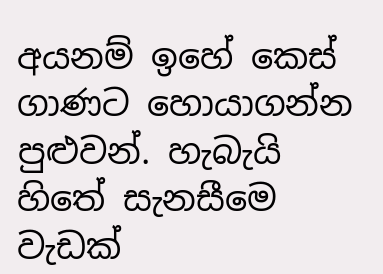අයනම් ඉහේ කෙස් ගාණට හොයාගන්න පුළුවන්. හැබැයි හිතේ සැනසීමෙ වැඩක්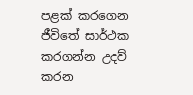පළක් කරගෙන ජීවිතේ සාර්ථක කරගන්න උදව් කරන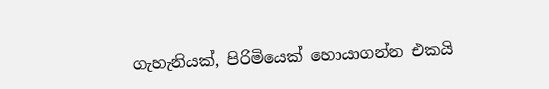ගැහැනියක්, පිරිමියෙක් හොයාගන්න එකයි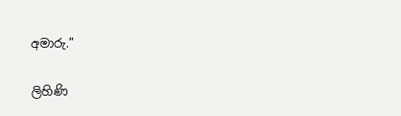අමාරු.”

ලිහිණි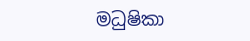මධුෂිකා